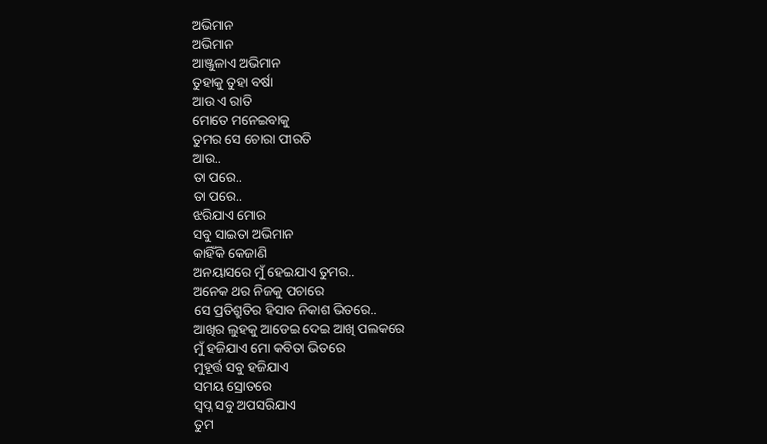ଅଭିମାନ
ଅଭିମାନ
ଆଞ୍ଜୁଳାଏ ଅଭିମାନ
ତୁହାକୁ ତୁହା ବର୍ଷା
ଆଉ ଏ ରାତି
ମୋତେ ମନେଇବାକୁ
ତୁମର ସେ ଚୋରା ପୀରତି
ଆଉ..
ତା ପରେ..
ତା ପରେ..
ଝରିଯାଏ ମୋର
ସବୁ ସାଇତା ଅଭିମାନ
କାହିଁକି କେଜାଣି
ଅନୟାସରେ ମୁଁ ହେଇଯାଏ ତୁମର..
ଅନେକ ଥର ନିଜକୁ ପଚାରେ
ସେ ପ୍ରତିଶ୍ରୁତିର ହିସାବ ନିକାଶ ଭିତରେ..
ଆଖିର ଲୁହକୁ ଆଡେଇ ଦେଇ ଆଖି ପଲକରେ
ମୁଁ ହଜିଯାଏ ମୋ କବିତା ଭିତରେ
ମୁହୂର୍ତ୍ତ ସବୁ ହଜିଯାଏ
ସମୟ ସ୍ରୋତରେ
ସ୍ବପ୍ନ ସବୁ ଅପସରିଯାଏ
ତୁମ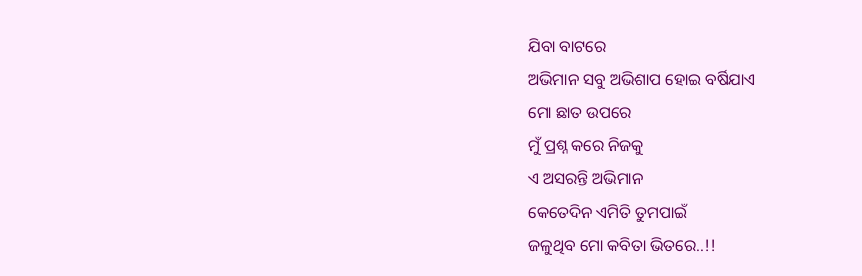ଯିବା ବାଟରେ
ଅଭିମାନ ସବୁ ଅଭିଶାପ ହୋଇ ବର୍ଷିଯାଏ
ମୋ ଛାତ ଉପରେ
ମୁଁ ପ୍ରଶ୍ନ କରେ ନିଜକୁ
ଏ ଅସରନ୍ତି ଅଭିମାନ
କେତେଦିନ ଏମିତି ତୁମପାଇଁ
ଜଳୁଥିବ ମୋ କବିତା ଭିତରେ..!!